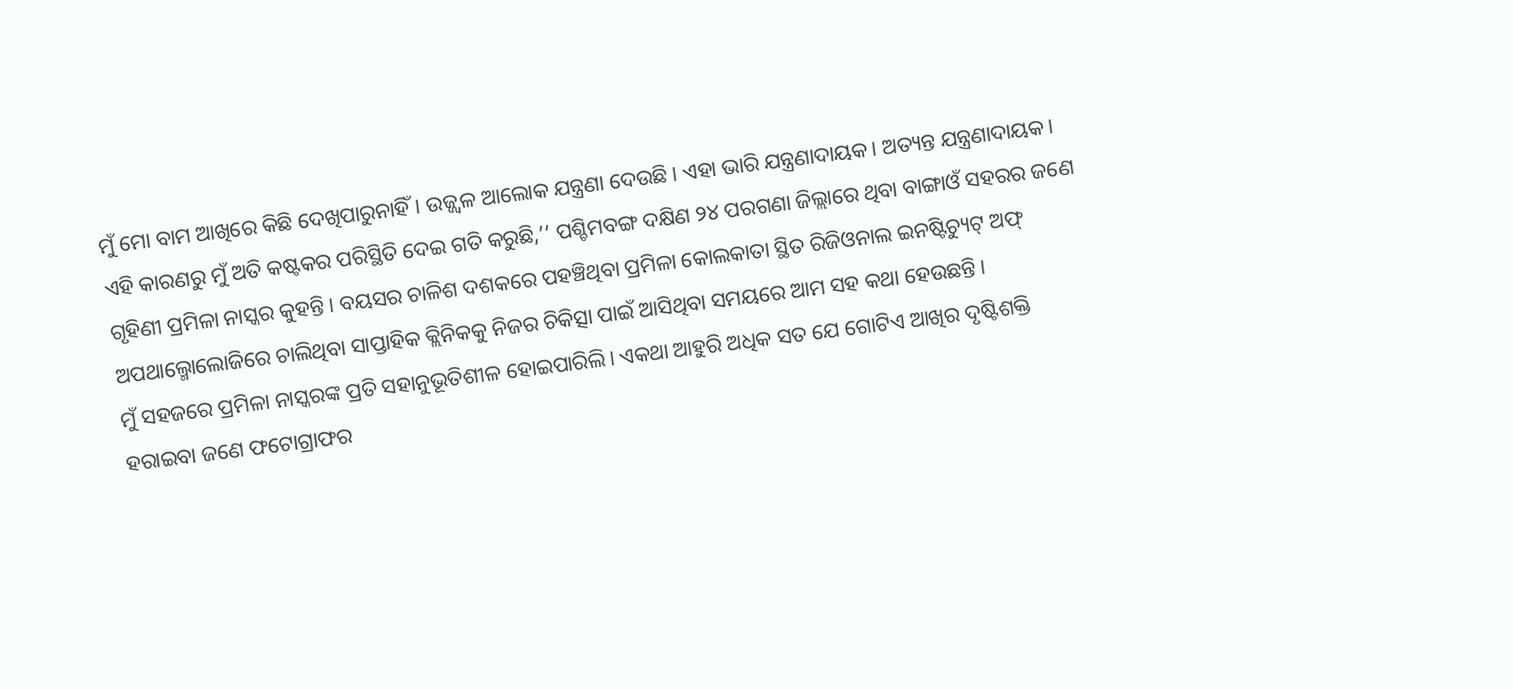ମୁଁ ମୋ ବାମ ଆଖିରେ କିଛି ଦେଖିପାରୁନାହିଁ। ଉଜ୍ଜ୍ୱଳ ଆଲୋକ ଯନ୍ତ୍ରଣା ଦେଉଛି। ଏହା ଭାରି ଯନ୍ତ୍ରଣାଦାୟକ। ଅତ୍ୟନ୍ତ ଯନ୍ତ୍ରଣାଦାୟକ। ଏହି କାରଣରୁ ମୁଁ ଅତି କଷ୍ଟକର ପରିସ୍ଥିତି ଦେଇ ଗତି କରୁଛି,’’ ପଶ୍ଚିମବଙ୍ଗ ଦକ୍ଷିଣ ୨୪ ପରଗଣା ଜିଲ୍ଲାରେ ଥିବା ବାଙ୍ଗାଓଁ ସହରର ଜଣେ ଗୃହିଣୀ ପ୍ରମିଳା ନାସ୍କର କୁହନ୍ତି। ବୟସର ଚାଳିଶ ଦଶକରେ ପହଞ୍ଚିଥିବା ପ୍ରମିଳା କୋଲକାତା ସ୍ଥିତ ରିଜିଓନାଲ ଇନଷ୍ଟିଚ୍ୟୁଟ୍ ଅଫ୍ ଅପଥାଲ୍ମୋଲୋଜିରେ ଚାଲିଥିବା ସାପ୍ତାହିକ କ୍ଲିନିକକୁ ନିଜର ଚିକିତ୍ସା ପାଇଁ ଆସିଥିବା ସମୟରେ ଆମ ସହ କଥା ହେଉଛନ୍ତି।
ମୁଁ ସହଜରେ ପ୍ରମିଳା ନାସ୍କରଙ୍କ ପ୍ରତି ସହାନୁଭୂତିଶୀଳ ହୋଇପାରିଲି। ଏକଥା ଆହୁରି ଅଧିକ ସତ ଯେ ଗୋଟିଏ ଆଖିର ଦୃଷ୍ଟିଶକ୍ତି ହରାଇବା ଜଣେ ଫଟୋଗ୍ରାଫର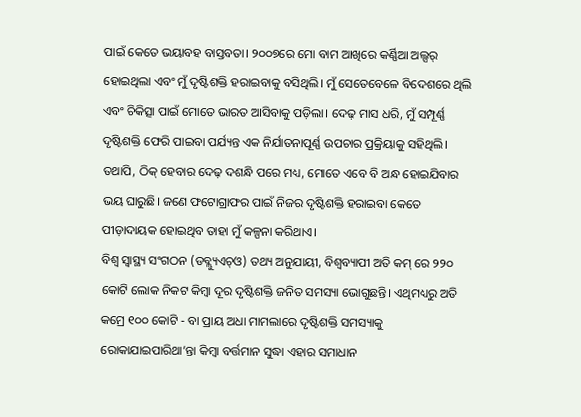ପାଇଁ କେତେ ଭୟାବହ ବାସ୍ତବତା। ୨୦୦୭ରେ ମୋ ବାମ ଆଖିରେ କର୍ଣ୍ଣିଆ ଅଲ୍ସର୍ ହୋଇଥିଲା ଏବଂ ମୁଁ ଦୃଷ୍ଟିଶକ୍ତି ହରାଇବାକୁ ବସିଥିଲି। ମୁଁ ସେତେବେଳେ ବିଦେଶରେ ଥିଲି ଏବଂ ଚିକିତ୍ସା ପାଇଁ ମୋତେ ଭାରତ ଆସିବାକୁ ପଡ଼ିଲା। ଦେଢ଼ ମାସ ଧରି, ମୁଁ ସମ୍ପୂର୍ଣ୍ଣ ଦୃଷ୍ଟିଶକ୍ତି ଫେରି ପାଇବା ପର୍ଯ୍ୟନ୍ତ ଏକ ନିର୍ଯାତନାପୂର୍ଣ୍ଣ ଉପଚାର ପ୍ରକ୍ରିୟାକୁ ସହିଥିଲି। ତଥାପି, ଠିକ୍ ହେବାର ଦେଢ଼ ଦଶନ୍ଧି ପରେ ମଧ୍ୟ, ମୋତେ ଏବେ ବି ଅନ୍ଧ ହୋଇଯିବାର ଭୟ ଘାରୁଛି। ଜଣେ ଫଟୋଗ୍ରାଫର ପାଇଁ ନିଜର ଦୃଷ୍ଟିଶକ୍ତି ହରାଇବା କେତେ ପୀଡ଼ାଦାୟକ ହୋଇଥିବ ତାହା ମୁଁ କଳ୍ପନା କରିଥାଏ।
ବିଶ୍ୱ ସ୍ୱାସ୍ଥ୍ୟ ସଂଗଠନ (ଡବ୍ଲ୍ୟୁଏଚ୍ଓ) ତଥ୍ୟ ଅନୁଯାୟୀ, ବିଶ୍ୱବ୍ୟାପୀ ଅତି କମ୍ ରେ ୨୨୦ କୋଟି ଲୋକ ନିକଟ କିମ୍ବା ଦୂର ଦୃଷ୍ଟିଶକ୍ତି ଜନିତ ସମସ୍ୟା ଭୋଗୁଛନ୍ତି। ଏଥିମଧ୍ୟରୁ ଅତି କମ୍ରେ ୧୦୦ କୋଟି - ବା ପ୍ରାୟ ଅଧା ମାମଲାରେ ଦୃଷ୍ଟିଶକ୍ତି ସମସ୍ୟାକୁ ରୋକାଯାଇପାରିଥା’ନ୍ତା କିମ୍ବା ବର୍ତ୍ତମାନ ସୁଦ୍ଧା ଏହାର ସମାଧାନ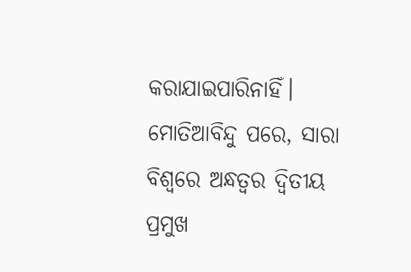କରାଯାଇପାରିନାହିଁ।
ମୋତିଆବିନ୍ଦୁ ପରେ, ସାରା ବିଶ୍ୱରେ ଅନ୍ଧତ୍ୱର ଦ୍ୱିତୀୟ ପ୍ରମୁଖ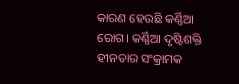କାରଣ ହେଉଛି କର୍ଣ୍ଣିଆ ରୋଗ। କର୍ଣ୍ଣିଆ ଦୃଷ୍ଟିଶକ୍ତି ହୀନତାର ସଂକ୍ରାମକ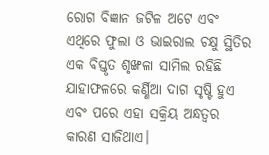ରୋଗ ବିଜ୍ଞାନ ଜଟିଳ ଅଟେ ଏବଂ ଏଥିରେ ଫୁଲା ଓ ଭାଇରାଲ ଚକ୍ଷୁ ସ୍ଥିତିର ଏକ ବିସ୍ତୃତ ଶୃଙ୍ଖଳା ସାମିଲ ରହିଛି ଯାହାଫଳରେ କର୍ଣ୍ଣିଆ ଦାଗ ସୃଷ୍ଟି ହୁଏ ଏବଂ ପରେ ଏହା ସକ୍ରିୟ ଅନ୍ଧତ୍ୱର କାରଣ ସାଜିଥାଏ।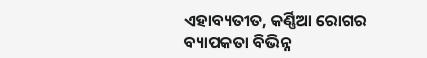ଏହାବ୍ୟତୀତ, କର୍ଣ୍ଣିଆ ରୋଗର ବ୍ୟାପକତା ବିଭିନ୍ନ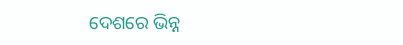ଦେଶରେ ଭିନ୍ନ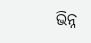ଭିନ୍ନ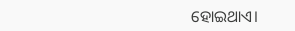ହୋଇଥାଏ।